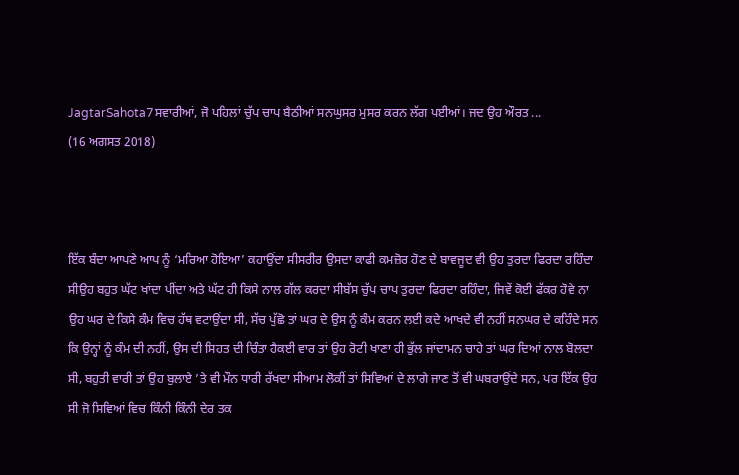JagtarSahota7ਸਵਾਰੀਆਂ, ਜੋ ਪਹਿਲਾਂ ਚੁੱਪ ਚਾਪ ਬੈਠੀਆਂ ਸਨਘੁਸਰ ਮੁਸਰ ਕਰਨ ਲੱਗ ਪਈਆਂ। ਜਦ ਉਹ ਔਰਤ ...
(16 ਅਗਸਤ 2018)



ਇੱਕ ਬੰਦਾ ਆਪਣੇ ਆਪ ਨੂੰ ‘ਮਰਿਆ ਹੋਇਆ’ ਕਹਾਉਂਦਾ ਸੀਸਰੀਰ ਉਸਦਾ ਕਾਫੀ ਕਮਜ਼ੋਰ ਹੋਣ ਦੇ ਬਾਵਜੂਦ ਵੀ ਉਹ ਤੁਰਦਾ ਫਿਰਦਾ ਰਹਿੰਦਾ ਸੀਉਹ ਬਹੁਤ ਘੱਟ ਖਾਂਦਾ ਪੀਂਦਾ ਅਤੇ ਘੱਟ ਹੀ ਕਿਸੇ ਨਾਲ ਗੱਲ ਕਰਦਾ ਸੀਬੱਸ ਚੁੱਪ ਚਾਪ ਤੁਰਦਾ ਫਿਰਦਾ ਰਹਿੰਦਾ, ਜਿਵੇਂ ਕੋਈ ਫੱਕਰ ਹੋਵੇ ਨਾ ਉਹ ਘਰ ਦੇ ਕਿਸੇ ਕੰਮ ਵਿਚ ਹੱਥ ਵਟਾਉਂਦਾ ਸੀ, ਸੱਚ ਪੁੱਛੋ ਤਾਂ ਘਰ ਦੇ ਉਸ ਨੂੰ ਕੰਮ ਕਰਨ ਲਈ ਕਦੇ ਆਖਦੇ ਵੀ ਨਹੀਂ ਸਨਘਰ ਦੇ ਕਹਿੰਦੇ ਸਨ ਕਿ ਉਨ੍ਹਾਂ ਨੂੰ ਕੰਮ ਦੀ ਨਹੀਂ, ਉਸ ਦੀ ਸਿਹਤ ਦੀ ਚਿੰਤਾ ਹੈਕਈ ਵਾਰ ਤਾਂ ਉਹ ਰੋਟੀ ਖਾਣਾ ਹੀ ਭੁੱਲ ਜਾਂਦਾਮਨ ਚਾਹੇ ਤਾਂ ਘਰ ਦਿਆਂ ਨਾਲ ਬੋਲਦਾ ਸੀ, ਬਹੁਤੀ ਵਾਰੀ ਤਾਂ ਉਹ ਬੁਲਾਏ ’ਤੇ ਵੀ ਮੌਨ ਧਾਰੀ ਰੱਖਦਾ ਸੀਆਮ ਲੋਕੀਂ ਤਾਂ ਸਿਵਿਆਂ ਦੇ ਲਾਗੇ ਜਾਣ ਤੋਂ ਵੀ ਘਬਰਾਉਂਦੇ ਸਨ, ਪਰ ਇੱਕ ਉਹ ਸੀ ਜੋ ਸਿਵਿਆਂ ਵਿਚ ਕਿੰਨੀ ਕਿੰਨੀ ਦੇਰ ਤਕ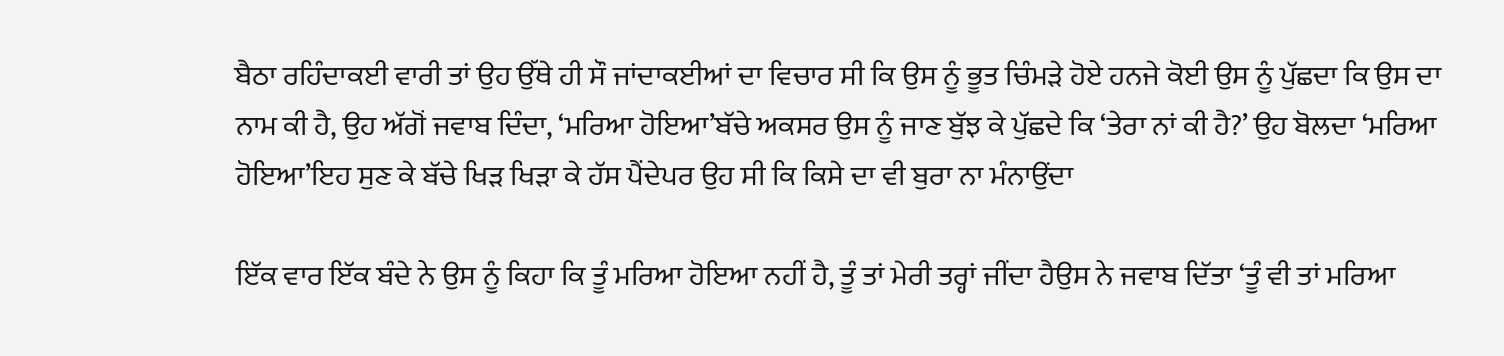ਬੈਠਾ ਰਹਿੰਦਾਕਈ ਵਾਰੀ ਤਾਂ ਉਹ ਉੱਥੇ ਹੀ ਸੌ ਜਾਂਦਾਕਈਆਂ ਦਾ ਵਿਚਾਰ ਸੀ ਕਿ ਉਸ ਨੂੰ ਭੂਤ ਚਿੰਮੜੇ ਹੋਏ ਹਨਜੇ ਕੋਈ ਉਸ ਨੂੰ ਪੁੱਛਦਾ ਕਿ ਉਸ ਦਾ ਨਾਮ ਕੀ ਹੈ, ਉਹ ਅੱਗੋਂ ਜਵਾਬ ਦਿੰਦਾ, ‘ਮਰਿਆ ਹੋਇਆ’ਬੱਚੇ ਅਕਸਰ ਉਸ ਨੂੰ ਜਾਣ ਬੁੱਝ ਕੇ ਪੁੱਛਦੇ ਕਿ ‘ਤੇਰਾ ਨਾਂ ਕੀ ਹੈ?’ ਉਹ ਬੋਲਦਾ ‘ਮਰਿਆ ਹੋਇਆ’ਇਹ ਸੁਣ ਕੇ ਬੱਚੇ ਖਿੜ ਖਿੜਾ ਕੇ ਹੱਸ ਪੈਂਦੇਪਰ ਉਹ ਸੀ ਕਿ ਕਿਸੇ ਦਾ ਵੀ ਬੁਰਾ ਨਾ ਮੰਨਾਉਂਦਾ

ਇੱਕ ਵਾਰ ਇੱਕ ਬੰਦੇ ਨੇ ਉਸ ਨੂੰ ਕਿਹਾ ਕਿ ਤੂੰ ਮਰਿਆ ਹੋਇਆ ਨਹੀਂ ਹੈ, ਤੂੰ ਤਾਂ ਮੇਰੀ ਤਰ੍ਹਾਂ ਜੀਂਦਾ ਹੈਉਸ ਨੇ ਜਵਾਬ ਦਿੱਤਾ ‘ਤੂੰ ਵੀ ਤਾਂ ਮਰਿਆ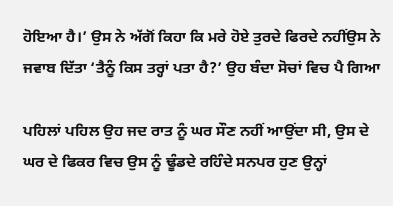ਹੋਇਆ ਹੈ।’ ਉਸ ਨੇ ਅੱਗੋਂ ਕਿਹਾ ਕਿ ਮਰੇ ਹੋਏ ਤੁਰਦੇ ਫਿਰਦੇ ਨਹੀਂਉਸ ਨੇ ਜਵਾਬ ਦਿੱਤਾ ‘ਤੈਨੂੰ ਕਿਸ ਤਰ੍ਹਾਂ ਪਤਾ ਹੈ?’ ਉਹ ਬੰਦਾ ਸੋਚਾਂ ਵਿਚ ਪੈ ਗਿਆ

ਪਹਿਲਾਂ ਪਹਿਲ ਉਹ ਜਦ ਰਾਤ ਨੂੰ ਘਰ ਸੌਣ ਨਹੀਂ ਆਉਂਦਾ ਸੀ, ਉਸ ਦੇ ਘਰ ਦੇ ਫਿਕਰ ਵਿਚ ਉਸ ਨੂੰ ਢੂੰਡਦੇ ਰਹਿੰਦੇ ਸਨਪਰ ਹੁਣ ਉਨ੍ਹਾਂ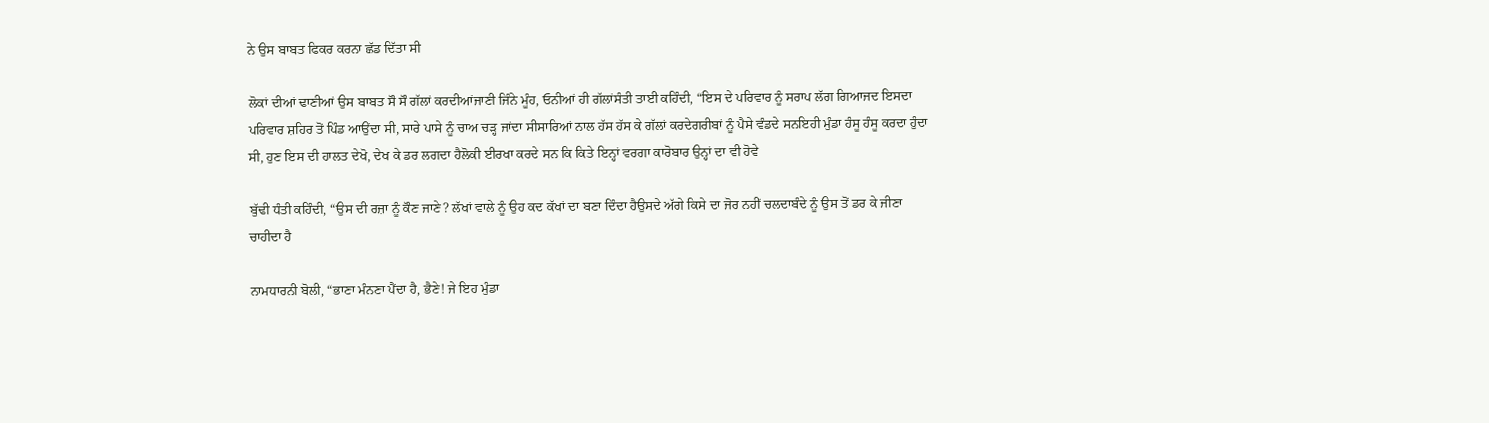ਨੇ ਉਸ ਬਾਬਤ ਫਿਕਰ ਕਰਨਾ ਛੱਡ ਦਿੱਤਾ ਸੀ

ਲੋਕਾਂ ਦੀਆਂ ਢਾਣੀਆਂ ਉਸ ਬਾਬਤ ਸੌ ਸੌ ਗੱਲਾਂ ਕਰਦੀਆਂਜਾਣੀ ਜਿੰਨੇ ਮੂੰਹ, ਓਨੀਆਂ ਹੀ ਗੱਲਾਂਸੰਤੀ ਤਾਈ ਕਹਿੰਦੀ, “ਇਸ ਦੇ ਪਰਿਵਾਰ ਨੂੰ ਸਰਾਪ ਲੱਗ ਗਿਆਜਦ ਇਸਦਾ ਪਰਿਵਾਰ ਸ਼ਹਿਰ ਤੋਂ ਪਿੰਡ ਆਉਂਦਾ ਸੀ, ਸਾਰੇ ਪਾਸੇ ਨੂੰ ਚਾਅ ਚੜ੍ਹ ਜਾਂਦਾ ਸੀਸਾਰਿਆਂ ਨਾਲ ਹੱਸ ਹੱਸ ਕੇ ਗੱਲਾਂ ਕਰਦੇਗਰੀਬਾਂ ਨੂੰ ਪੈਸੇ ਵੰਡਦੇ ਸਨਇਹੀ ਮੁੰਡਾ ਹੰਸੂ ਹੰਸੂ ਕਰਦਾ ਹੁੰਦਾ ਸੀ, ਹੁਣ ਇਸ ਦੀ ਹਾਲਤ ਦੇਖੋ, ਦੇਖ ਕੇ ਡਰ ਲਗਦਾ ਹੈਲੋਕੀ ਈਰਖਾ ਕਰਦੇ ਸਨ ਕਿ ਕਿਤੇ ਇਨ੍ਹਾਂ ਵਰਗਾ ਕਾਰੋਬਾਰ ਉਨ੍ਹਾਂ ਦਾ ਵੀ ਹੋਵੇ

ਬੁੱਢੀ ਧੰਤੀ ਕਹਿੰਦੀ, “ਉਸ ਦੀ ਰਜ਼ਾ ਨੂੰ ਕੌਣ ਜਾਣੇ? ਲੱਖਾਂ ਵਾਲੇ ਨੂੰ ਉਹ ਕਦ ਕੱਖਾਂ ਦਾ ਬਣਾ ਦਿੰਦਾ ਹੈਉਸਦੇ ਅੱਗੇ ਕਿਸੇ ਦਾ ਜੋਰ ਨਹੀਂ ਚਲਦਾਬੰਦੇ ਨੂੰ ਉਸ ਤੋਂ ਡਰ ਕੇ ਜੀਣਾ ਚਾਹੀਦਾ ਹੈ

ਨਾਮਧਾਰਨੀ ਬੋਲੀ, “ਭਾਣਾ ਮੰਨਣਾ ਪੈਂਦਾ ਹੈ, ਭੈਣੇ! ਜੇ ਇਹ ਮੁੰਡਾ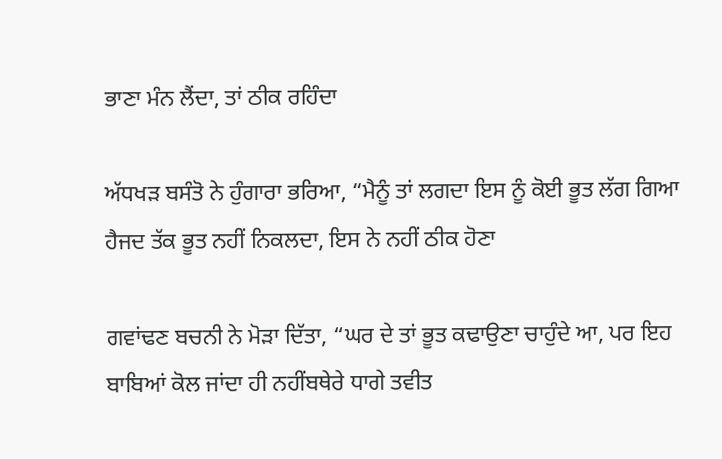ਭਾਣਾ ਮੰਨ ਲੈਂਦਾ, ਤਾਂ ਠੀਕ ਰਹਿੰਦਾ

ਅੱਧਖੜ ਬਸੰਤੋ ਨੇ ਹੁੰਗਾਰਾ ਭਰਿਆ, “ਮੈਨੂੰ ਤਾਂ ਲਗਦਾ ਇਸ ਨੂੰ ਕੋਈ ਭੂਤ ਲੱਗ ਗਿਆ ਹੈਜਦ ਤੱਕ ਭੂਤ ਨਹੀਂ ਨਿਕਲਦਾ, ਇਸ ਨੇ ਨਹੀਂ ਠੀਕ ਹੋਣਾ

ਗਵਾਂਢਣ ਬਚਨੀ ਨੇ ਮੋੜਾ ਦਿੱਤਾ, “ਘਰ ਦੇ ਤਾਂ ਭੂਤ ਕਢਾਉਣਾ ਚਾਹੁੰਦੇ ਆ, ਪਰ ਇਹ ਬਾਬਿਆਂ ਕੋਲ ਜਾਂਦਾ ਹੀ ਨਹੀਂਬਥੇਰੇ ਧਾਗੇ ਤਵੀਤ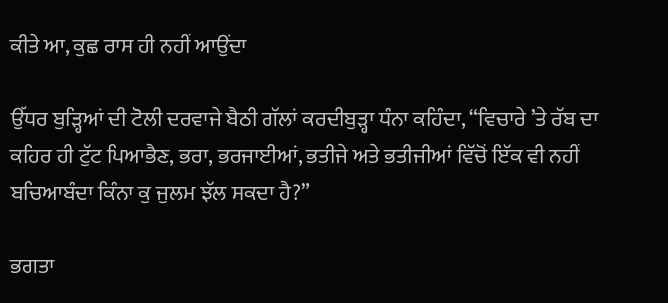ਕੀਤੇ ਆ, ਕੁਛ ਰਾਸ ਹੀ ਨਹੀਂ ਆਉਂਦਾ

ਉੱਧਰ ਬੁੜ੍ਹਿਆਂ ਦੀ ਟੋਲੀ ਦਰਵਾਜੇ ਬੈਠੀ ਗੱਲਾਂ ਕਰਦੀਬੁੜ੍ਹਾ ਧੰਨਾ ਕਹਿੰਦਾ, “ਵਿਚਾਰੇ ’ਤੇ ਰੱਬ ਦਾ ਕਹਿਰ ਹੀ ਟੁੱਟ ਪਿਆਭੈਣ, ਭਰਾ, ਭਰਜਾਈਆਂ, ਭਤੀਜੇ ਅਤੇ ਭਤੀਜੀਆਂ ਵਿੱਚੋਂ ਇੱਕ ਵੀ ਨਹੀਂ ਬਚਿਆਬੰਦਾ ਕਿੰਨਾ ਕੁ ਜੁਲਮ ਝੱਲ ਸਕਦਾ ਹੈ?”

ਭਗਤਾ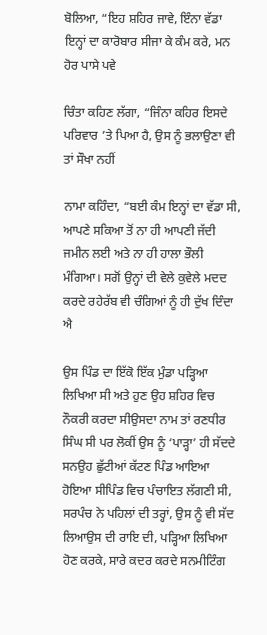ਬੋਲਿਆ, “ਇਹ ਸ਼ਹਿਰ ਜਾਵੇ, ਇੰਨਾ ਵੱਡਾ ਇਨ੍ਹਾਂ ਦਾ ਕਾਰੋਬਾਰ ਸੀਜਾ ਕੇ ਕੰਮ ਕਰੇ, ਮਨ ਹੋਰ ਪਾਸੇ ਪਵੇ

ਚਿੰਤਾ ਕਹਿਣ ਲੱਗਾ, “ਜਿੰਨਾ ਕਹਿਰ ਇਸਦੇ ਪਰਿਵਾਰ ’ਤੇ ਪਿਆ ਹੈ, ਉਸ ਨੂੰ ਭਲਾਉਣਾ ਵੀ ਤਾਂ ਸੌਖਾ ਨਹੀਂ

ਨਾਮਾ ਕਹਿੰਦਾ, “ਬਈ ਕੰਮ ਇਨ੍ਹਾਂ ਦਾ ਵੱਡਾ ਸੀ, ਆਪਣੇ ਸਕਿਆ ਤੋਂ ਨਾ ਹੀ ਆਪਣੀ ਜੱਦੀ ਜਮੀਨ ਲਈ ਅਤੇ ਨਾ ਹੀ ਹਾਲਾ ਭੌਲੀ ਮੰਗਿਆ। ਸਗੋਂ ਉਨ੍ਹਾਂ ਦੀ ਵੇਲੇ ਕੁਵੇਲੇ ਮਦਦ ਕਰਦੇ ਰਹੇਰੱਬ ਵੀ ਚੰਗਿਆਂ ਨੂੰ ਹੀ ਦੁੱਖ ਦਿੰਦਾ ਐ

ਉਸ ਪਿੰਡ ਦਾ ਇੱਕੋ ਇੱਕ ਮੁੰਡਾ ਪੜ੍ਹਿਆ ਲਿਖਿਆ ਸੀ ਅਤੇ ਹੁਣ ਉਹ ਸ਼ਹਿਰ ਵਿਚ ਨੌਕਰੀ ਕਰਦਾ ਸੀਉਸਦਾ ਨਾਮ ਤਾਂ ਰਣਧੀਰ ਸਿੰਘ ਸੀ ਪਰ ਲੋਕੀਂ ਉਸ ਨੂੰ ‘ਪਾੜ੍ਹਾ’ ਹੀ ਸੱਦਦੇ ਸਨਉਹ ਛੁੱਟੀਆਂ ਕੱਟਣ ਪਿੰਡ ਆਇਆ ਹੋਇਆ ਸੀਪਿੰਡ ਵਿਚ ਪੰਚਾਇਤ ਲੱਗਣੀ ਸੀ, ਸਰਪੰਚ ਨੇ ਪਹਿਲਾਂ ਦੀ ਤਰ੍ਹਾਂ, ਉਸ ਨੂੰ ਵੀ ਸੱਦ ਲਿਆਉਸ ਦੀ ਰਾਇ ਦੀ, ਪੜ੍ਹਿਆ ਲਿਖਿਆ ਹੋਣ ਕਰਕੇ, ਸਾਰੇ ਕਦਰ ਕਰਦੇ ਸਨਮੀਟਿੰਗ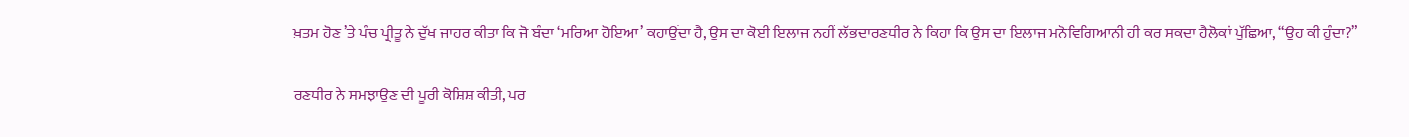ਖ਼ਤਮ ਹੋਣ ’ਤੇ ਪੰਚ ਪ੍ਰੀਤੂ ਨੇ ਦੁੱਖ ਜਾਹਰ ਕੀਤਾ ਕਿ ਜੋ ਬੰਦਾ ‘ਮਰਿਆ ਹੋਇਆ’ ਕਹਾਉਂਦਾ ਹੈ, ਉਸ ਦਾ ਕੋਈ ਇਲਾਜ ਨਹੀਂ ਲੱਭਦਾਰਣਧੀਰ ਨੇ ਕਿਹਾ ਕਿ ਉਸ ਦਾ ਇਲਾਜ ਮਨੋਵਿਗਿਆਨੀ ਹੀ ਕਰ ਸਕਦਾ ਹੈਲੋਕਾਂ ਪੁੱਛਿਆ, “ਉਹ ਕੀ ਹੁੰਦਾ?”

ਰਣਧੀਰ ਨੇ ਸਮਝਾਉਣ ਦੀ ਪੂਰੀ ਕੋਸ਼ਿਸ਼ ਕੀਤੀ, ਪਰ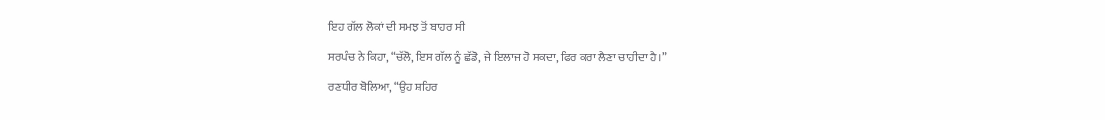ਇਹ ਗੱਲ ਲੋਕਾਂ ਦੀ ਸਮਝ ਤੋਂ ਬਾਹਰ ਸੀ

ਸਰਪੰਚ ਨੇ ਕਿਹਾ, “ਚੱਲੋ, ਇਸ ਗੱਲ ਨੂੰ ਛੱਡੋ, ਜੇ ਇਲਾਜ ਹੋ ਸਕਦਾ, ਫਿਰ ਕਰਾ ਲੈਣਾ ਚਾਹੀਦਾ ਹੈ।”

ਰਣਧੀਰ ਬੋਲਿਆ, “ਉਹ ਸ਼ਹਿਰ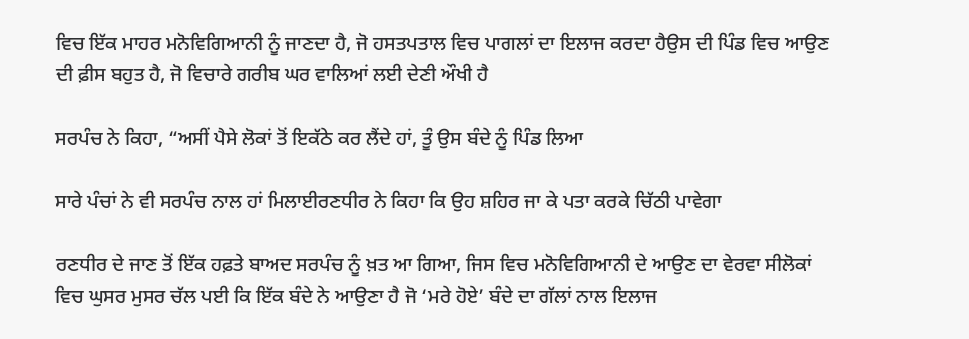ਵਿਚ ਇੱਕ ਮਾਹਰ ਮਨੋਵਿਗਿਆਨੀ ਨੂੰ ਜਾਣਦਾ ਹੈ, ਜੋ ਹਸਤਪਤਾਲ ਵਿਚ ਪਾਗਲਾਂ ਦਾ ਇਲਾਜ ਕਰਦਾ ਹੈਉਸ ਦੀ ਪਿੰਡ ਵਿਚ ਆਉਣ ਦੀ ਫ਼ੀਸ ਬਹੁਤ ਹੈ, ਜੋ ਵਿਚਾਰੇ ਗਰੀਬ ਘਰ ਵਾਲਿਆਂ ਲਈ ਦੇਣੀ ਔਖੀ ਹੈ

ਸਰਪੰਚ ਨੇ ਕਿਹਾ, “ਅਸੀਂ ਪੈਸੇ ਲੋਕਾਂ ਤੋਂ ਇਕੱਠੇ ਕਰ ਲੈਂਦੇ ਹਾਂ, ਤੂੰ ਉਸ ਬੰਦੇ ਨੂੰ ਪਿੰਡ ਲਿਆ

ਸਾਰੇ ਪੰਚਾਂ ਨੇ ਵੀ ਸਰਪੰਚ ਨਾਲ ਹਾਂ ਮਿਲਾਈਰਣਧੀਰ ਨੇ ਕਿਹਾ ਕਿ ਉਹ ਸ਼ਹਿਰ ਜਾ ਕੇ ਪਤਾ ਕਰਕੇ ਚਿੱਠੀ ਪਾਵੇਗਾ

ਰਣਧੀਰ ਦੇ ਜਾਣ ਤੋਂ ਇੱਕ ਹਫ਼ਤੇ ਬਾਅਦ ਸਰਪੰਚ ਨੂੰ ਖ਼ਤ ਆ ਗਿਆ, ਜਿਸ ਵਿਚ ਮਨੋਵਿਗਿਆਨੀ ਦੇ ਆਉਣ ਦਾ ਵੇਰਵਾ ਸੀਲੋਕਾਂ ਵਿਚ ਘੁਸਰ ਮੁਸਰ ਚੱਲ ਪਈ ਕਿ ਇੱਕ ਬੰਦੇ ਨੇ ਆਉਣਾ ਹੈ ਜੋ ‘ਮਰੇ ਹੋਏ’ ਬੰਦੇ ਦਾ ਗੱਲਾਂ ਨਾਲ ਇਲਾਜ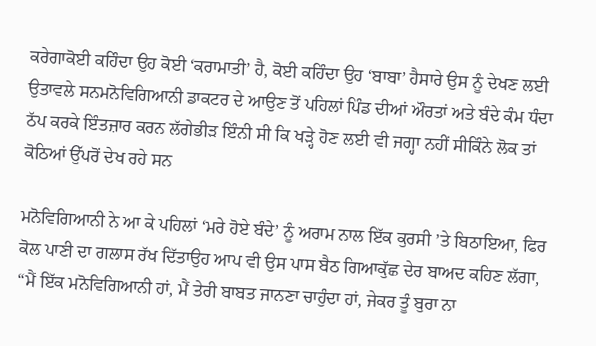ਕਰੇਗਾਕੋਈ ਕਹਿੰਦਾ ਉਹ ਕੋਈ ‘ਕਰਾਮਾਤੀ’ ਹੈ, ਕੋਈ ਕਹਿੰਦਾ ਉਹ ‘ਬਾਬਾ’ ਹੈਸਾਰੇ ਉਸ ਨੂੰ ਦੇਖਣ ਲਈ ਉਤਾਵਲੇ ਸਨਮਨੋਵਿਗਿਆਨੀ ਡਾਕਟਰ ਦੇ ਆਉਣ ਤੋਂ ਪਹਿਲਾਂ ਪਿੰਡ ਦੀਆਂ ਔਰਤਾਂ ਅਤੇ ਬੰਦੇ ਕੰਮ ਧੰਦਾ ਠੱਪ ਕਰਕੇ ਇੰਤਜ਼ਾਰ ਕਰਨ ਲੱਗੇਭੀੜ ਇੰਨੀ ਸੀ ਕਿ ਖੜ੍ਹੇ ਹੋਣ ਲਈ ਵੀ ਜਗ੍ਹਾ ਨਹੀਂ ਸੀਕਿੰਨੇ ਲੋਕ ਤਾਂ ਕੋਠਿਆਂ ਉੱਪਰੋਂ ਦੇਖ ਰਹੇ ਸਨ

ਮਨੋਵਿਗਿਆਨੀ ਨੇ ਆ ਕੇ ਪਹਿਲਾਂ ‘ਮਰੇ ਹੋਏ ਬੰਦੇ’ ਨੂੰ ਅਰਾਮ ਨਾਲ ਇੱਕ ਕੁਰਸੀ ’ਤੇ ਬਿਠਾਇਆ, ਫਿਰ ਕੋਲ ਪਾਣੀ ਦਾ ਗਲਾਸ ਰੱਖ ਦਿੱਤਾਉਹ ਆਪ ਵੀ ਉਸ ਪਾਸ ਬੈਠ ਗਿਆਕੁੱਛ ਦੇਰ ਬਾਅਦ ਕਹਿਣ ਲੱਗਾ, “ਮੈਂ ਇੱਕ ਮਨੋਵਿਗਿਆਨੀ ਹਾਂ, ਮੈਂ ਤੇਰੀ ਬਾਬਤ ਜਾਨਣਾ ਚਾਹੁੰਦਾ ਹਾਂ, ਜੇਕਰ ਤੂੰ ਬੁਰਾ ਨਾ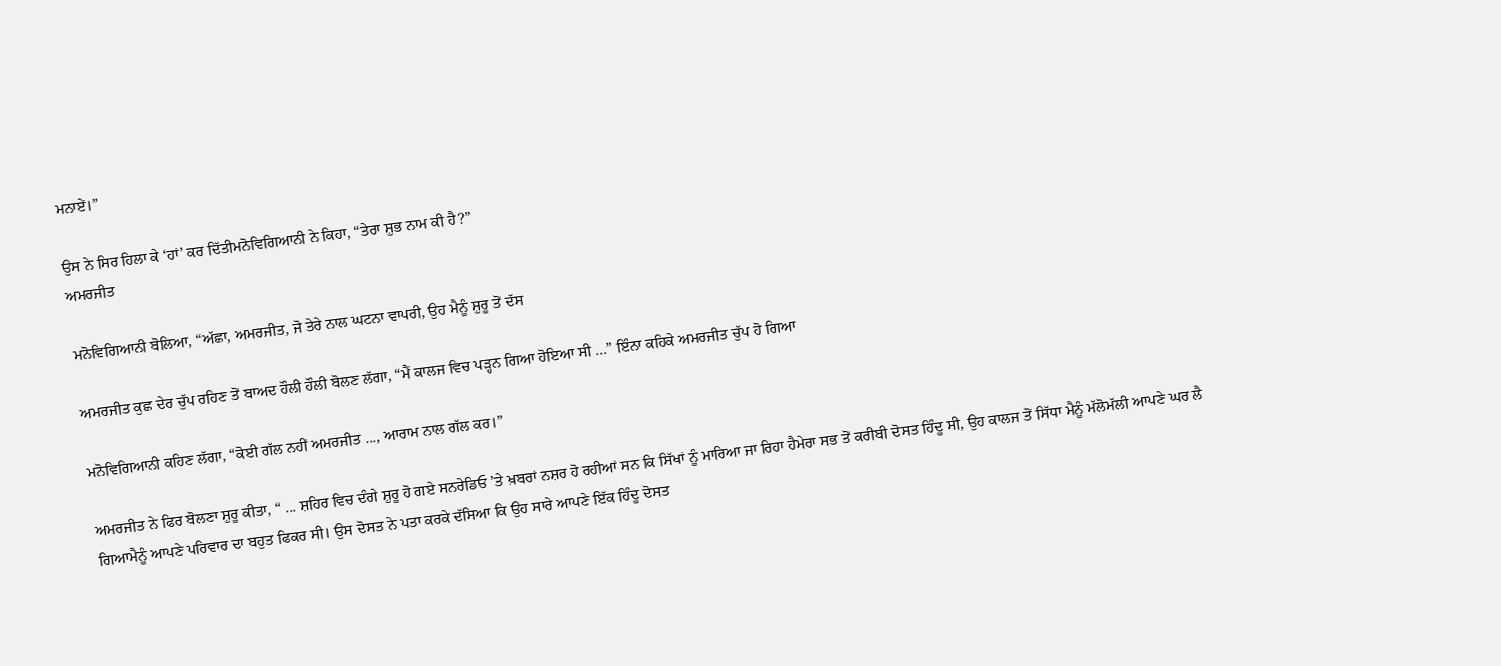ਮਨਾਏਂ।”

ਉਸ ਨੇ ਸਿਰ ਹਿਲਾ ਕੇ ‘ਹਾਂ’ ਕਰ ਦਿੱਤੀਮਨੋਵਿਗਿਆਨੀ ਨੇ ਕਿਹਾ, “ਤੇਰਾ ਸ਼ੁਭ ਨਾਮ ਕੀ ਹੈ?”
ਅਮਰਜੀਤ

ਮਨੋਵਿਗਿਆਨੀ ਬੋਲਿਆ, “ਅੱਛਾ, ਅਮਰਜੀਤ, ਜੋ ਤੇਰੇ ਨਾਲ ਘਟਨਾ ਵਾਪਰੀ, ਉਹ ਮੈਨੂੰ ਸ਼ੁਰੂ ਤੋਂ ਦੱਸ

ਅਮਰਜੀਤ ਕੁਛ ਦੇਰ ਚੁੱਪ ਰਹਿਣ ਤੋਂ ਬਾਅਦ ਹੌਲੀ ਹੌਲੀ ਬੋਲਣ ਲੱਗਾ, “ਮੈਂ ਕਾਲਜ ਵਿਚ ਪੜ੍ਹਨ ਗਿਆ ਹੋਇਆ ਸੀ ...” ਇੰਨਾ ਕਹਿਕੇ ਅਮਰਜੀਤ ਚੁੱਪ ਹੋ ਗਿਆ

ਮਨੋਵਿਗਿਆਨੀ ਕਹਿਣ ਲੱਗਾ, “ਕੋਈ ਗੱਲ ਨਹੀਂ ਅਮਰਜੀਤ ..., ਆਰਾਮ ਨਾਲ ਗੱਲ ਕਰ।”

ਅਮਰਜੀਤ ਨੇ ਫਿਰ ਬੋਲਣਾ ਸ਼ੁਰੂ ਕੀਤਾ, “ ... ਸ਼ਹਿਰ ਵਿਚ ਦੰਗੇ ਸ਼ੁਰੂ ਹੋ ਗਏ ਸਨਰੇਡਿਓ ’ਤੇ ਖ਼ਬਰਾਂ ਨਸ਼ਰ ਹੋ ਰਹੀਆਂ ਸਨ ਕਿ ਸਿੱਖਾਂ ਨੂੰ ਮਾਰਿਆ ਜਾ ਰਿਹਾ ਹੈਮੇਰਾ ਸਭ ਤੋਂ ਕਰੀਬੀ ਦੋਸਤ ਹਿੰਦੂ ਸੀ, ਉਹ ਕਾਲਜ ਤੋਂ ਸਿੱਧਾ ਮੈਨੂੰ ਮੱਲੋਮੱਲੀ ਆਪਣੇ ਘਰ ਲੈ ਗਿਆਮੈਨੂੰ ਆਪਣੇ ਪਰਿਵਾਰ ਦਾ ਬਹੁਤ ਫਿਕਰ ਸੀ। ਉਸ ਦੋਸਤ ਨੇ ਪਤਾ ਕਰਕੇ ਦੱਸਿਆ ਕਿ ਉਹ ਸਾਰੇ ਆਪਣੇ ਇੱਕ ਹਿੰਦੂ ਦੋਸਤ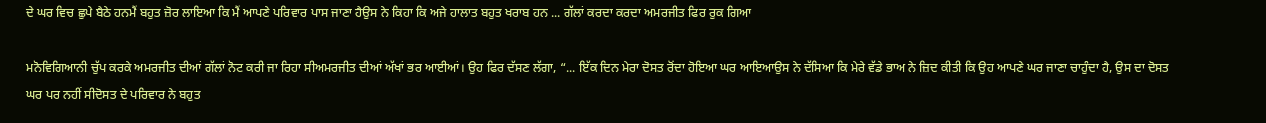ਦੇ ਘਰ ਵਿਚ ਛੁਪੇ ਬੈਠੇ ਹਨਮੈਂ ਬਹੁਤ ਜ਼ੋਰ ਲਾਇਆ ਕਿ ਮੈਂ ਆਪਣੇ ਪਰਿਵਾਰ ਪਾਸ ਜਾਣਾ ਹੈਉਸ ਨੇ ਕਿਹਾ ਕਿ ਅਜੇ ਹਾਲਾਤ ਬਹੁਤ ਖਰਾਬ ਹਨ ... ਗੱਲਾਂ ਕਰਦਾ ਕਰਦਾ ਅਮਰਜੀਤ ਫਿਰ ਰੁਕ ਗਿਆ

ਮਨੋਵਿਗਿਆਨੀ ਚੁੱਪ ਕਰਕੇ ਅਮਰਜੀਤ ਦੀਆਂ ਗੱਲਾਂ ਨੋਟ ਕਰੀ ਜਾ ਰਿਹਾ ਸੀਅਮਰਜੀਤ ਦੀਆਂ ਅੱਖਾਂ ਭਰ ਆਈਆਂ। ਉਹ ਫਿਰ ਦੱਸਣ ਲੱਗਾ, “... ਇੱਕ ਦਿਨ ਮੇਰਾ ਦੋਸਤ ਰੋਂਦਾ ਹੋਇਆ ਘਰ ਆਇਆਉਸ ਨੇ ਦੱਸਿਆ ਕਿ ਮੇਰੇ ਵੱਡੇ ਭਾਅ ਨੇ ਜ਼ਿਦ ਕੀਤੀ ਕਿ ਉਹ ਆਪਣੇ ਘਰ ਜਾਣਾ ਚਾਹੁੰਦਾ ਹੈ, ਉਸ ਦਾ ਦੋਸਤ ਘਰ ਪਰ ਨਹੀਂ ਸੀਦੋਸਤ ਦੇ ਪਰਿਵਾਰ ਨੇ ਬਹੁਤ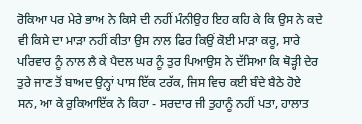ਰੋਕਿਆ ਪਰ ਮੇਰੇ ਭਾਅ ਨੇ ਕਿਸੇ ਦੀ ਨਹੀਂ ਮੰਨੀਉਹ ਇਹ ਕਹਿ ਕੇ ਕਿ ਉਸ ਨੇ ਕਦੇ ਵੀ ਕਿਸੇ ਦਾ ਮਾੜਾ ਨਹੀਂ ਕੀਤਾ ਉਸ ਨਾਲ ਫਿਰ ਕਿਉਂ ਕੋਈ ਮਾੜਾ ਕਰੂ, ਸਾਰੇ ਪਰਿਵਾਰ ਨੂੰ ਨਾਲ ਲੈ ਕੇ ਪੈਦਲ ਘਰ ਨੂੰ ਤੁਰ ਪਿਆਉਸ ਨੇ ਦੱਸਿਆ ਕਿ ਥੋੜ੍ਹੀ ਦੇਰ ਤੁਰੇ ਜਾਣ ਤੋਂ ਬਾਅਦ ਉਨ੍ਹਾਂ ਪਾਸ ਇੱਕ ਟਰੱਕ, ਜਿਸ ਵਿਚ ਕਈ ਬੰਦੇ ਬੈਠੇ ਹੋਏ ਸਨ, ਆ ਕੇ ਰੁਕਿਆਇੱਕ ਨੇ ਕਿਹਾ - ਸਰਦਾਰ ਜੀ ਤੁਹਾਨੂੰ ਨਹੀਂ ਪਤਾ, ਹਾਲਾਤ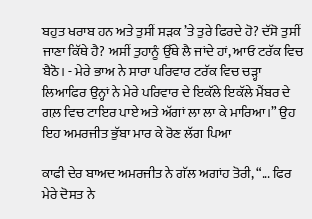ਬਹੁਤ ਖਰਾਬ ਹਨ ਅਤੇ ਤੁਸੀਂ ਸੜਕ ’ਤੇ ਤੁਰੇ ਫਿਰਦੇ ਹੋ? ਦੱਸੋ ਤੁਸੀਂ ਜਾਣਾ ਕਿੱਥੇ ਹੈ? ਅਸੀਂ ਤੁਹਾਨੂੰ ਉੱਥੇ ਲੈ ਜਾਂਦੇ ਹਾਂ, ਆਓ ਟਰੱਕ ਵਿਚ ਬੈਠੋ। - ਮੇਰੇ ਭਾਅ ਨੇ ਸਾਰਾ ਪਰਿਵਾਰ ਟਰੱਕ ਵਿਚ ਚੜ੍ਹਾ ਲਿਆਫਿਰ ਉਨ੍ਹਾਂ ਨੇ ਮੇਰੇ ਪਰਿਵਾਰ ਦੇ ਇਕੱਲੇ ਇਕੱਲੇ ਮੈਂਬਰ ਦੇ ਗਲ਼ ਵਿਚ ਟਾਇਰ ਪਾਏ ਅਤੇ ਅੱਗਾਂ ਲਾ ਲਾ ਕੇ ਮਾਰਿਆ।” ਉਹ ਇਹ ਅਮਰਜੀਤ ਭੁੱਬਾ ਮਾਰ ਕੇ ਰੋਣ ਲੱਗ ਪਿਆ

ਕਾਫੀ ਦੇਰ ਬਾਅਦ ਅਮਰਜੀਤ ਨੇ ਗੱਲ ਅਗਾਂਹ ਤੋਰੀ, “... ਫਿਰ ਮੇਰੇ ਦੋਸਤ ਨੇ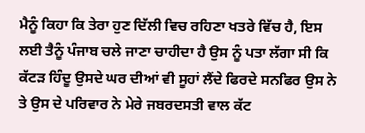ਮੈਨੂੰ ਕਿਹਾ ਕਿ ਤੇਰਾ ਹੁਣ ਦਿੱਲੀ ਵਿਚ ਰਹਿਣਾ ਖਤਰੇ ਵਿੱਚ ਹੈ, ਇਸ ਲਈ ਤੈਨੂੰ ਪੰਜਾਬ ਚਲੇ ਜਾਣਾ ਚਾਹੀਦਾ ਹੈ ਉਸ ਨੂੰ ਪਤਾ ਲੱਗਾ ਸੀ ਕਿ ਕੱਟੜ ਹਿੰਦੂ ਉਸਦੇ ਘਰ ਦੀਆਂ ਵੀ ਸੂਹਾਂ ਲੈਂਦੇ ਫਿਰਦੇ ਸਨਫਿਰ ਉਸ ਨੇ ਤੇ ਉਸ ਦੇ ਪਰਿਵਾਰ ਨੇ ਮੇਰੇ ਜਬਰਦਸਤੀ ਵਾਲ ਕੱਟ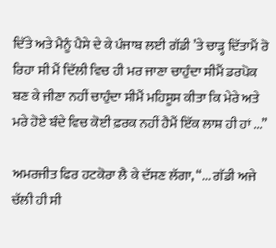ਦਿੱਤੇ ਅਤੇ ਮੈਨੂੰ ਪੈਸੇ ਦੇ ਕੇ ਪੰਜਾਬ ਲਈ ਗੱਡੀ ’ਤੇ ਚਾੜ੍ਹ ਦਿੱਤਾਮੈਂ ਰੋ ਰਿਹਾ ਸੀ ਮੈਂ ਦਿੱਲੀ ਵਿਚ ਹੀ ਮਰ ਜਾਣਾ ਚਾਹੁੰਦਾ ਸੀਮੈਂ ਡਰਪੋਕ ਬਣ ਕੇ ਜੀਣਾ ਨਹੀਂ ਚਾਹੁੰਦਾ ਸੀਮੈਂ ਮਹਿਸੂਸ ਕੀਤਾ ਕਿ ਮੇਰੇ ਅਤੇ ਮਰੇ ਹੋਏ ਬੰਦੇ ਵਿਚ ਕੋਈ ਫ਼ਰਕ ਨਹੀਂ ਹੈਮੈਂ ਇੱਕ ਲਾਸ਼ ਹੀ ਹਾਂ ...”

ਅਮਰਜੀਤ ਫਿਰ ਹਟਕੋਰਾ ਲੈ ਕੇ ਦੱਸਣ ਲੱਗਾ, “... ਗੱਡੀ ਅਜੇ ਚੱਲੀ ਹੀ ਸੀ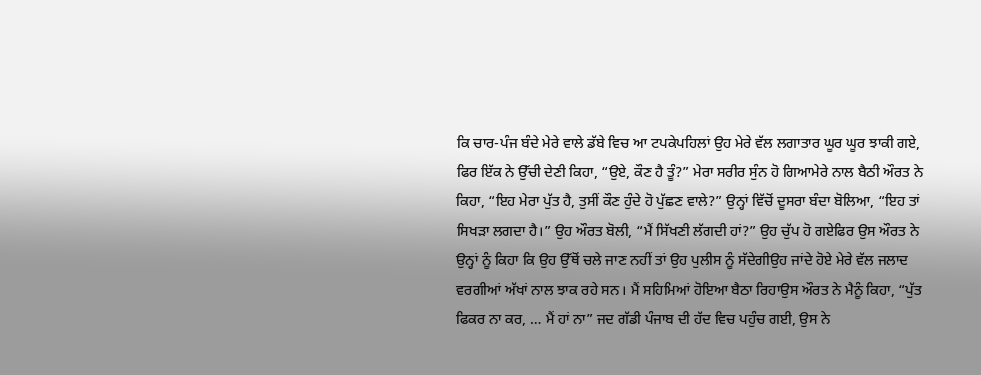ਕਿ ਚਾਰ-ਪੰਜ ਬੰਦੇ ਮੇਰੇ ਵਾਲੇ ਡੱਬੇ ਵਿਚ ਆ ਟਪਕੇਪਹਿਲਾਂ ਉਹ ਮੇਰੇ ਵੱਲ ਲਗਾਤਾਰ ਘੂਰ ਘੂਰ ਝਾਕੀ ਗਏ, ਫਿਰ ਇੱਕ ਨੇ ਉੱਚੀ ਦੇਣੀ ਕਿਹਾ, “ਉਏ, ਕੌਣ ਹੈ ਤੂੰ?” ਮੇਰਾ ਸਰੀਰ ਸੁੰਨ ਹੋ ਗਿਆਮੇਰੇ ਨਾਲ ਬੈਠੀ ਔਰਤ ਨੇ ਕਿਹਾ, “ਇਹ ਮੇਰਾ ਪੁੱਤ ਹੈ, ਤੁਸੀਂ ਕੌਣ ਹੁੰਦੇ ਹੋ ਪੁੱਛਣ ਵਾਲੇ?” ਉਨ੍ਹਾਂ ਵਿੱਚੋਂ ਦੂਸਰਾ ਬੰਦਾ ਬੋਲਿਆ, “ਇਹ ਤਾਂ ਸਿਖੜਾ ਲਗਦਾ ਹੈ।” ਉਹ ਔਰਤ ਬੋਲੀ, “ਮੈਂ ਸਿੱਖਣੀ ਲੱਗਦੀ ਹਾਂ?” ਉਹ ਚੁੱਪ ਹੋ ਗਏਫਿਰ ਉਸ ਔਰਤ ਨੇ ਉਨ੍ਹਾਂ ਨੂੰ ਕਿਹਾ ਕਿ ਉਹ ਉੱਥੋਂ ਚਲੇ ਜਾਣ ਨਹੀਂ ਤਾਂ ਉਹ ਪੁਲੀਸ ਨੂੰ ਸੱਦੇਗੀਉਹ ਜਾਂਦੇ ਹੋਏ ਮੇਰੇ ਵੱਲ ਜਲਾਦ ਵਰਗੀਆਂ ਅੱਖਾਂ ਨਾਲ ਝਾਕ ਰਹੇ ਸਨ। ਮੈਂ ਸਹਿਮਿਆਂ ਹੋਇਆ ਬੈਠਾ ਰਿਹਾਉਸ ਔਰਤ ਨੇ ਮੈਨੂੰ ਕਿਹਾ, “ਪੁੱਤ ਫਿਕਰ ਨਾ ਕਰ, … ਮੈਂ ਹਾਂ ਨਾ” ਜਦ ਗੱਡੀ ਪੰਜਾਬ ਦੀ ਹੱਦ ਵਿਚ ਪਹੁੰਚ ਗਈ, ਉਸ ਨੇ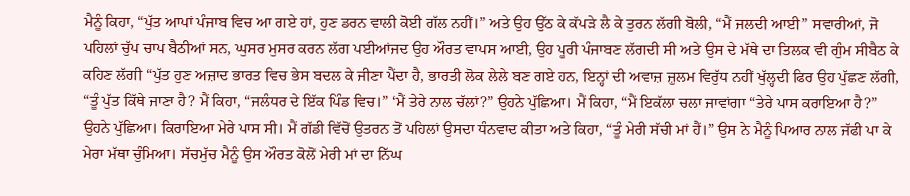ਮੈਨੂੰ ਕਿਹਾ, “ਪੁੱਤ ਆਪਾਂ ਪੰਜਾਬ ਵਿਚ ਆ ਗਏ ਹਾਂ, ਹੁਣ ਡਰਨ ਵਾਲੀ ਕੋਈ ਗੱਲ ਨਹੀਂ।” ਅਤੇ ਉਹ ਉੱਠ ਕੇ ਕੱਪੜੇ ਲੈ ਕੇ ਤੁਰਨ ਲੱਗੀ ਬੋਲੀ, “ਮੈਂ ਜਲਦੀ ਆਈ” ਸਵਾਰੀਆਂ, ਜੋ ਪਹਿਲਾਂ ਚੁੱਪ ਚਾਪ ਬੈਠੀਆਂ ਸਨ, ਘੁਸਰ ਮੁਸਰ ਕਰਨ ਲੱਗ ਪਈਆਂਜਦ ਉਹ ਔਰਤ ਵਾਪਸ ਆਈ, ਉਹ ਪੂਰੀ ਪੰਜਾਬਣ ਲੱਗਦੀ ਸੀ ਅਤੇ ਉਸ ਦੇ ਮੱਥੇ ਦਾ ਤਿਲਕ ਵੀ ਗੁੰਮ ਸੀਬੈਠ ਕੇ ਕਹਿਣ ਲੱਗੀ “ਪੁੱਤ ਹੁਣ ਅਜ਼ਾਦ ਭਾਰਤ ਵਿਚ ਭੇਸ ਬਦਲ ਕੇ ਜੀਣਾ ਪੈਂਦਾ ਹੈ, ਭਾਰਤੀ ਲੋਕ ਲੇਲੇ ਬਣ ਗਏ ਹਨ, ਇਨ੍ਹਾਂ ਦੀ ਅਵਾਜ਼ ਜ਼ੁਲਮ ਵਿਰੁੱਧ ਨਹੀਂ ਖੁੱਲ੍ਹਦੀ ਫਿਰ ਉਹ ਪੁੱਛਣ ਲੱਗੀ, “ਤੂੰ ਪੁੱਤ ਕਿੱਥੇ ਜਾਣਾ ਹੈ? ਮੈਂ ਕਿਹਾ, “ਜਲੰਧਰ ਦੇ ਇੱਕ ਪਿੰਡ ਵਿਚ।” ‘ਮੈਂ ਤੇਰੇ ਨਾਲ ਚੱਲਾਂ?” ਉਹਨੇ ਪੁੱਛਿਆ। ਮੈਂ ਕਿਹਾ, “ਮੈਂ ਇਕੱਲਾ ਚਲਾ ਜਾਵਾਂਗਾ “ਤੇਰੇ ਪਾਸ ਕਰਾਇਆ ਹੈ?” ਉਹਨੇ ਪੁੱਛਿਆ। ਕਿਰਾਇਆ ਮੇਰੇ ਪਾਸ ਸੀ। ਮੈਂ ਗੱਡੀ ਵਿੱਚੋਂ ਉਤਰਨ ਤੋਂ ਪਹਿਲਾਂ ਉਸਦਾ ਧੰਨਵਾਦ ਕੀਤਾ ਅਤੇ ਕਿਹਾ, “ਤੂੰ ਮੇਰੀ ਸੱਚੀ ਮਾਂ ਹੈਂ।” ਉਸ ਨੇ ਮੈਨੂੰ ਪਿਆਰ ਨਾਲ ਜੱਫੀ ਪਾ ਕੇ ਮੇਰਾ ਮੱਥਾ ਚੁੰਮਿਆ। ਸੱਚਮੁੱਚ ਮੈਨੂੰ ਉਸ ਔਰਤ ਕੋਲੋਂ ਮੇਰੀ ਮਾਂ ਦਾ ਨਿੱਘ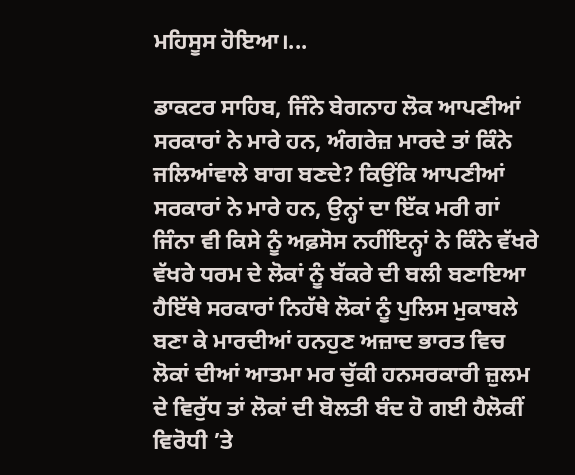ਮਹਿਸੂਸ ਹੋਇਆ।...

ਡਾਕਟਰ ਸਾਹਿਬ, ਜਿੰਨੇ ਬੇਗਨਾਹ ਲੋਕ ਆਪਣੀਆਂ ਸਰਕਾਰਾਂ ਨੇ ਮਾਰੇ ਹਨ, ਅੰਗਰੇਜ਼ ਮਾਰਦੇ ਤਾਂ ਕਿੰਨੇ ਜਲਿਆਂਵਾਲੇ ਬਾਗ ਬਣਦੇ? ਕਿਉਂਕਿ ਆਪਣੀਆਂ ਸਰਕਾਰਾਂ ਨੇ ਮਾਰੇ ਹਨ, ਉਨ੍ਹਾਂ ਦਾ ਇੱਕ ਮਰੀ ਗਾਂ ਜਿੰਨਾ ਵੀ ਕਿਸੇ ਨੂੰ ਅਫ਼ਸੋਸ ਨਹੀਂਇਨ੍ਹਾਂ ਨੇ ਕਿੰਨੇ ਵੱਖਰੇ ਵੱਖਰੇ ਧਰਮ ਦੇ ਲੋਕਾਂ ਨੂੰ ਬੱਕਰੇ ਦੀ ਬਲੀ ਬਣਾਇਆ ਹੈਇੱਥੇ ਸਰਕਾਰਾਂ ਨਿਹੱਥੇ ਲੋਕਾਂ ਨੂੰ ਪੁਲਿਸ ਮੁਕਾਬਲੇ ਬਣਾ ਕੇ ਮਾਰਦੀਆਂ ਹਨਹੁਣ ਅਜ਼ਾਦ ਭਾਰਤ ਵਿਚ ਲੋਕਾਂ ਦੀਆਂ ਆਤਮਾ ਮਰ ਚੁੱਕੀ ਹਨਸਰਕਾਰੀ ਜ਼ੁਲਮ ਦੇ ਵਿਰੁੱਧ ਤਾਂ ਲੋਕਾਂ ਦੀ ਬੋਲਤੀ ਬੰਦ ਹੋ ਗਈ ਹੈਲੋਕੀਂ ਵਿਰੋਧੀ ’ਤੇ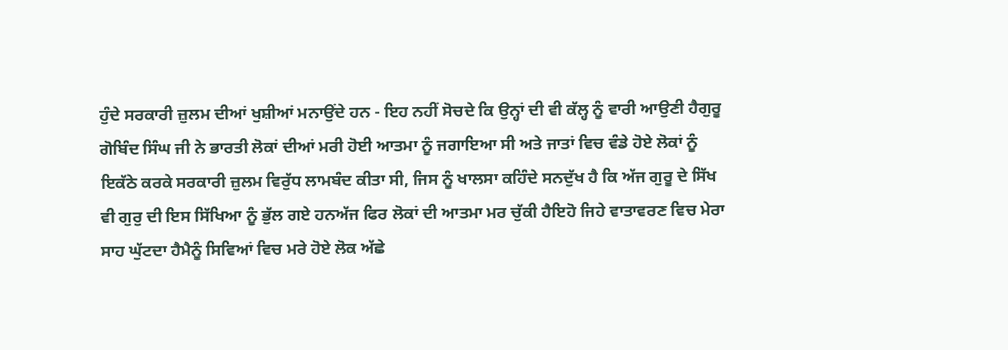ਹੁੰਦੇ ਸਰਕਾਰੀ ਜ਼ੁਲਮ ਦੀਆਂ ਖੁਸ਼ੀਆਂ ਮਨਾਉਂਦੇ ਹਨ - ਇਹ ਨਹੀਂ ਸੋਚਦੇ ਕਿ ਉਨ੍ਹਾਂ ਦੀ ਵੀ ਕੱਲ੍ਹ ਨੂੰ ਵਾਰੀ ਆਉਣੀ ਹੈਗੁਰੂ ਗੋਬਿੰਦ ਸਿੰਘ ਜੀ ਨੇ ਭਾਰਤੀ ਲੋਕਾਂ ਦੀਆਂ ਮਰੀ ਹੋਈ ਆਤਮਾ ਨੂੰ ਜਗਾਇਆ ਸੀ ਅਤੇ ਜਾਤਾਂ ਵਿਚ ਵੰਡੇ ਹੋਏ ਲੋਕਾਂ ਨੂੰ ਇਕੱਠੇ ਕਰਕੇ ਸਰਕਾਰੀ ਜ਼ੁਲਮ ਵਿਰੁੱਧ ਲਾਮਬੰਦ ਕੀਤਾ ਸੀ, ਜਿਸ ਨੂੰ ਖਾਲਸਾ ਕਹਿੰਦੇ ਸਨਦੁੱਖ ਹੈ ਕਿ ਅੱਜ ਗੁਰੂ ਦੇ ਸਿੱਖ ਵੀ ਗੁਰੁ ਦੀ ਇਸ ਸਿੱਖਿਆ ਨੂੰ ਭੁੱਲ ਗਏ ਹਨਅੱਜ ਫਿਰ ਲੋਕਾਂ ਦੀ ਆਤਮਾ ਮਰ ਚੁੱਕੀ ਹੈਇਹੋ ਜਿਹੇ ਵਾਤਾਵਰਣ ਵਿਚ ਮੇਰਾ ਸਾਹ ਘੁੱਟਦਾ ਹੈਮੈਨੂੰ ਸਿਵਿਆਂ ਵਿਚ ਮਰੇ ਹੋਏ ਲੋਕ ਅੱਛੇ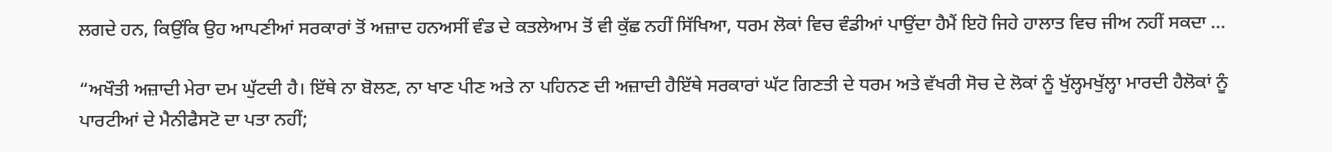ਲਗਦੇ ਹਨ, ਕਿਉਂਕਿ ਉਹ ਆਪਣੀਆਂ ਸਰਕਾਰਾਂ ਤੋਂ ਅਜ਼ਾਦ ਹਨਅਸੀਂ ਵੰਡ ਦੇ ਕਤਲੇਆਮ ਤੋਂ ਵੀ ਕੁੱਛ ਨਹੀਂ ਸਿੱਖਿਆ, ਧਰਮ ਲੋਕਾਂ ਵਿਚ ਵੰਡੀਆਂ ਪਾਉਂਦਾ ਹੈਮੈਂ ਇਹੋ ਜਿਹੇ ਹਾਲਾਤ ਵਿਚ ਜੀਅ ਨਹੀਂ ਸਕਦਾ ...

“ਅਖੌਤੀ ਅਜ਼ਾਦੀ ਮੇਰਾ ਦਮ ਘੁੱਟਦੀ ਹੈ। ਇੱਥੇ ਨਾ ਬੋਲਣ, ਨਾ ਖਾਣ ਪੀਣ ਅਤੇ ਨਾ ਪਹਿਨਣ ਦੀ ਅਜ਼ਾਦੀ ਹੈਇੱਥੇ ਸਰਕਾਰਾਂ ਘੱਟ ਗਿਣਤੀ ਦੇ ਧਰਮ ਅਤੇ ਵੱਖਰੀ ਸੋਚ ਦੇ ਲੋਕਾਂ ਨੂੰ ਖੁੱਲ੍ਹਮਖੁੱਲ੍ਹਾ ਮਾਰਦੀ ਹੈਲੋਕਾਂ ਨੂੰ ਪਾਰਟੀਆਂ ਦੇ ਮੈਨੀਫੈਸਟੋ ਦਾ ਪਤਾ ਨਹੀਂ;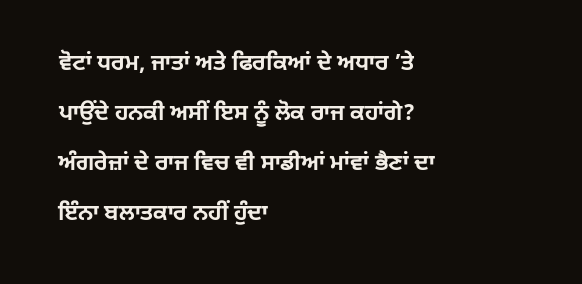ਵੋਟਾਂ ਧਰਮ, ਜਾਤਾਂ ਅਤੇ ਫਿਰਕਿਆਂ ਦੇ ਅਧਾਰ ’ਤੇ ਪਾਉਂਦੇ ਹਨਕੀ ਅਸੀਂ ਇਸ ਨੂੰ ਲੋਕ ਰਾਜ ਕਹਾਂਗੇ? ਅੰਗਰੇਜ਼ਾਂ ਦੇ ਰਾਜ ਵਿਚ ਵੀ ਸਾਡੀਆਂ ਮਾਂਵਾਂ ਭੈਣਾਂ ਦਾ ਇੰਨਾ ਬਲਾਤਕਾਰ ਨਹੀਂ ਹੁੰਦਾ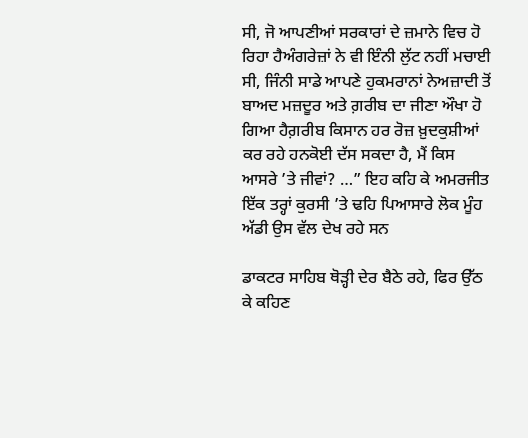ਸੀ, ਜੋ ਆਪਣੀਆਂ ਸਰਕਾਰਾਂ ਦੇ ਜ਼ਮਾਨੇ ਵਿਚ ਹੋ ਰਿਹਾ ਹੈਅੰਗਰੇਜ਼ਾਂ ਨੇ ਵੀ ਇੰਨੀ ਲੁੱਟ ਨਹੀਂ ਮਚਾਈ ਸੀ, ਜਿੰਨੀ ਸਾਡੇ ਆਪਣੇ ਹੁਕਮਰਾਨਾਂ ਨੇਅਜ਼ਾਦੀ ਤੋਂ ਬਾਅਦ ਮਜ਼ਦੂਰ ਅਤੇ ਗ਼ਰੀਬ ਦਾ ਜੀਣਾ ਔਖਾ ਹੋ ਗਿਆ ਹੈਗ਼ਰੀਬ ਕਿਸਾਨ ਹਰ ਰੋਜ਼ ਖ਼ੁਦਕੁਸ਼ੀਆਂ ਕਰ ਰਹੇ ਹਨਕੋਈ ਦੱਸ ਸਕਦਾ ਹੈ, ਮੈਂ ਕਿਸ ਆਸਰੇ ’ਤੇ ਜੀਵਾਂ? …” ਇਹ ਕਹਿ ਕੇ ਅਮਰਜੀਤ ਇੱਕ ਤਰ੍ਹਾਂ ਕੁਰਸੀ ’ਤੇ ਢਹਿ ਪਿਆਸਾਰੇ ਲੋਕ ਮੂੰਹ ਅੱਡੀ ਉਸ ਵੱਲ ਦੇਖ ਰਹੇ ਸਨ

ਡਾਕਟਰ ਸਾਹਿਬ ਥੋੜ੍ਹੀ ਦੇਰ ਬੈਠੇ ਰਹੇ, ਫਿਰ ਉੱਠ ਕੇ ਕਹਿਣ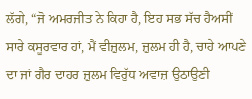ਲੱਗੇ, “ਜੋ ਅਮਰਜੀਤ ਨੇ ਕਿਹਾ ਹੈ, ਇਹ ਸਭ ਸੱਚ ਹੈਅਸੀਂ ਸਾਰੇ ਕਸੂਰਵਾਰ ਹਾਂ, ਮੈਂ ਵੀਜ਼ੁਲਮ, ਜ਼ੁਲਮ ਹੀ ਹੈ, ਚਾਹੇ ਆਪਣੇ ਦਾ ਜਾਂ ਗੈਰ ਦਾਹਰ ਜ਼ੁਲਮ ਵਿਰੁੱਧ ਅਵਾਜ਼ ਉਠਾਉਣੀ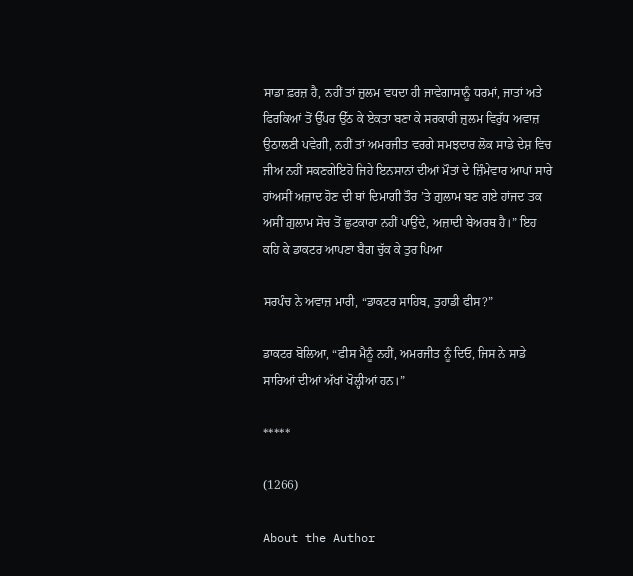ਸਾਡਾ ਫ਼ਰਜ਼ ਹੈ, ਨਹੀਂ ਤਾਂ ਜ਼ੁਲਮ ਵਧਦਾ ਹੀ ਜਾਵੇਗਾਸਾਨੂੰ ਧਰਮਾਂ, ਜਾਤਾਂ ਅਤੇ ਫਿਰਕਿਆਂ ਤੋਂ ਉੱਪਰ ਉੱਠ ਕੇ ਏਕਤਾ ਬਣਾ ਕੇ ਸਰਕਾਰੀ ਜ਼ੁਲਮ ਵਿਰੁੱਧ ਅਵਾਜ਼ ਉਠਾਲਣੀ ਪਵੇਗੀ, ਨਹੀਂ ਤਾਂ ਅਮਰਜੀਤ ਵਰਗੇ ਸਮਝਦਾਰ ਲੋਕ ਸਾਡੇ ਦੇਸ਼ ਵਿਚ ਜੀਅ ਨਹੀਂ ਸਕਣਗੇਇਹੋ ਜਿਹੇ ਇਨਸਾਨਾਂ ਦੀਆਂ ਮੌਤਾਂ ਦੇ ਜ਼ਿੰਮੇਵਾਰ ਆਪਾਂ ਸਾਰੇ ਹਾਂਅਸੀਂ ਅਜ਼ਾਦ ਹੋਣ ਦੀ ਥਾਂ ਦਿਮਾਗੀ ਤੌਰ ’ਤੇ ਗ਼ੁਲਾਮ ਬਣ ਗਏ ਹਾਂਜਦ ਤਕ ਅਸੀਂ ਗ਼ੁਲਾਮ ਸੋਚ ਤੋਂ ਛੁਟਕਾਰਾ ਨਹੀਂ ਪਾਉਂਦੇ, ਅਜ਼ਾਦੀ ਬੇਅਰਥ ਹੈ।” ਇਹ ਕਹਿ ਕੇ ਡਾਕਟਰ ਆਪਣਾ ਬੈਗ ਚੁੱਕ ਕੇ ਤੁਰ ਪਿਆ

ਸਰਪੰਚ ਨੇ ਅਵਾਜ਼ ਮਾਰੀ, “ਡਾਕਟਰ ਸਾਹਿਬ, ਤੁਹਾਡੀ ਫੀਸ?”

ਡਾਕਟਰ ਬੋਲਿਆ, “ਫੀਸ ਮੈਨੂੰ ਨਹੀਂ, ਅਮਰਜੀਤ ਨੂੰ ਦਿਓ, ਜਿਸ ਨੇ ਸਾਡੇ ਸਾਰਿਆਂ ਦੀਆਂ ਅੱਖਾਂ ਖੋਲ੍ਹੀਆਂ ਹਨ।”

*****

(1266)

About the Author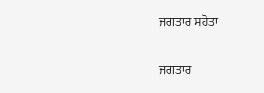ਜਗਤਾਰ ਸਹੋਤਾ

ਜਗਤਾਰ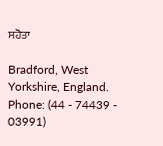ਸਹੋਤਾ

Bradford, West Yorkshire, England.
Phone: (44 - 74439 - 03991)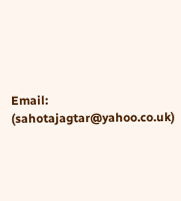Email: (sahotajagtar@yahoo.co.uk)